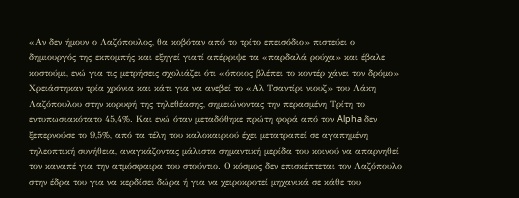«Αν δεν ήμουν ο Λαζόπουλος, θα κοβόταν από το τρίτο επεισόδιο» πιστεύει ο δημιουργός της εκπομπής και εξηγεί γιατί απέρριψε τα «παρδαλά ρούχα» και έβαλε κοστούμι, ενώ για τις μετρήσεις σχολιάζει ότι «όποιος βλέπει το κοντέρ χάνει τον δρόμο»
Χρειάστηκαν τρία χρόνια και κάτι για να ανεβεί το «Αλ Τσαντίρι νιουζ» του Λάκη Λαζόπουλου στην κορυφή της τηλεθέασης, σημειώνοντας την περασμένη Τρίτη το εντυπωσιακότατο 45,4%. Και ενώ όταν μεταδόθηκε πρώτη φορά από τον Alpha δεν ξεπερνούσε το 9,5%, από τα τέλη του καλοκαιριού έχει μετατραπεί σε αγαπημένη τηλεοπτική συνήθεια, αναγκάζοντας μάλιστα σημαντική μερίδα του κοινού να απαρνηθεί τον καναπέ για την ατμόσφαιρα του στούντιο. Ο κόσμος δεν επισκέπτεται τον Λαζόπουλο στην έδρα του για να κερδίσει δώρα ή για να χειροκροτεί μηχανικά σε κάθε του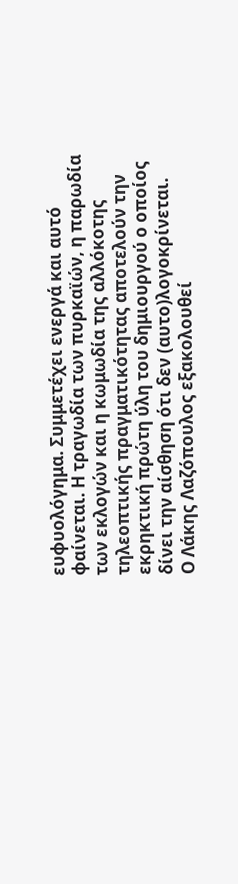ευφυολόγημα. Συμμετέχει ενεργά και αυτό φαίνεται. Η τραγωδία των πυρκαϊών, η παρωδία των εκλογών και η κωμωδία της αλλόκοτης τηλεοπτικής πραγματικότητας αποτελούν την εκρηκτική πρώτη ύλη του δημιουργού ο οποίος δίνει την αίσθηση ότι δεν (αυτο)λογοκρίνεται.
Ο Λάκης Λαζόπουλος εξακολουθεί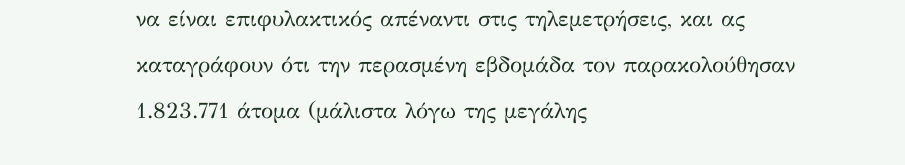να είναι επιφυλακτικός απέναντι στις τηλεμετρήσεις, και ας καταγράφουν ότι την περασμένη εβδομάδα τον παρακολούθησαν 1.823.771 άτομα (μάλιστα λόγω της μεγάλης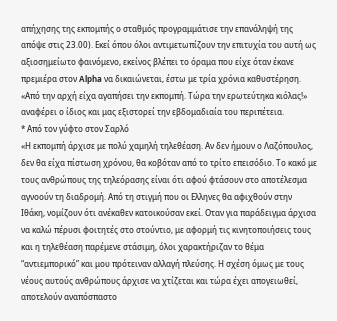απήχησης της εκπομπής ο σταθμός προγραμμάτισε την επανάληψή της απόψε στις 23.00). Εκεί όπου όλοι αντιμετωπίζουν την επιτυχία του αυτή ως αξιοσημείωτο φαινόμενο, εκείνος βλέπει το όραμα που είχε όταν έκανε πρεμιέρα στον Alpha να δικαιώνεται, έστω με τρία χρόνια καθυστέρηση. «Από την αρχή είχα αγαπήσει την εκπομπή. Τώρα την ερωτεύτηκα κιόλας!» αναφέρει ο ίδιος και μας εξιστορεί την εβδομαδιαία του περιπέτεια.
* Από τον γύφτο στον Σαρλό
«Η εκπομπή άρχισε με πολύ χαμηλή τηλεθέαση. Αν δεν ήμουν ο Λαζόπουλος, δεν θα είχα πίστωση χρόνου, θα κοβόταν από το τρίτο επεισόδιο. Το κακό με τους ανθρώπους της τηλεόρασης είναι ότι αφού φτάσουν στο αποτέλεσμα αγνοούν τη διαδρομή. Από τη στιγμή που οι Ελληνες θα αφιχθούν στην Ιθάκη, νομίζουν ότι ανέκαθεν κατοικούσαν εκεί. Οταν για παράδειγμα άρχισα να καλώ πέρυσι φοιτητές στο στούντιο, με αφορμή τις κινητοποιήσεις τους και η τηλεθέαση παρέμενε στάσιμη, όλοι χαρακτήριζαν το θέμα “αντιεμπορικό” και μου πρότειναν αλλαγή πλεύσης. Η σχέση όμως με τους νέους αυτούς ανθρώπους άρχισε να χτίζεται και τώρα έχει απογειωθεί, αποτελούν αναπόσπαστο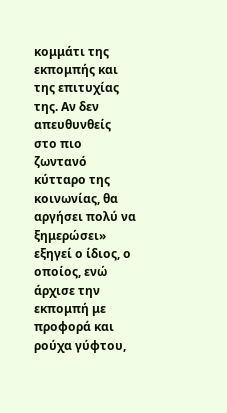κομμάτι της εκπομπής και της επιτυχίας της. Αν δεν απευθυνθείς στο πιο ζωντανό κύτταρο της κοινωνίας, θα αργήσει πολύ να ξημερώσει» εξηγεί ο ίδιος, ο οποίος, ενώ άρχισε την εκπομπή με προφορά και ρούχα γύφτου,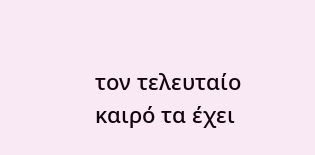τον τελευταίο καιρό τα έχει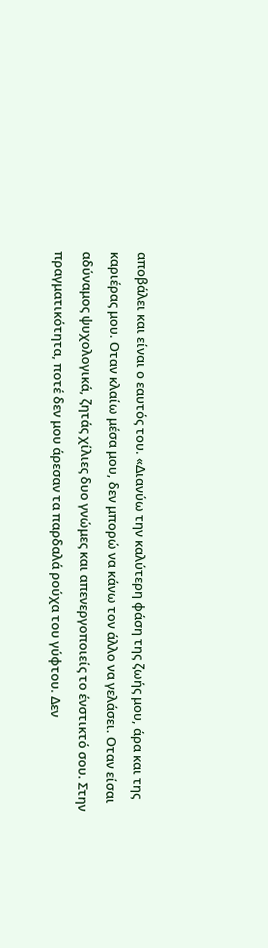αποβάλει και είναι ο εαυτός του. «Διανύω την καλύτερη φάση της ζωής μου, άρα και της καριέρας μου. Οταν κλαίω μέσα μου, δεν μπορώ να κάνω τον άλλο να γελάσει. Οταν είσαι αδύναμος ψυχολογικά, ζητάς χίλιες δυο γνώμες και απενεργοποιείς το ένστικτό σου. Στην πραγματικότητα, ποτέ δεν μου άρεσαν τα παρδαλά ρούχα του γύφτου. Δεν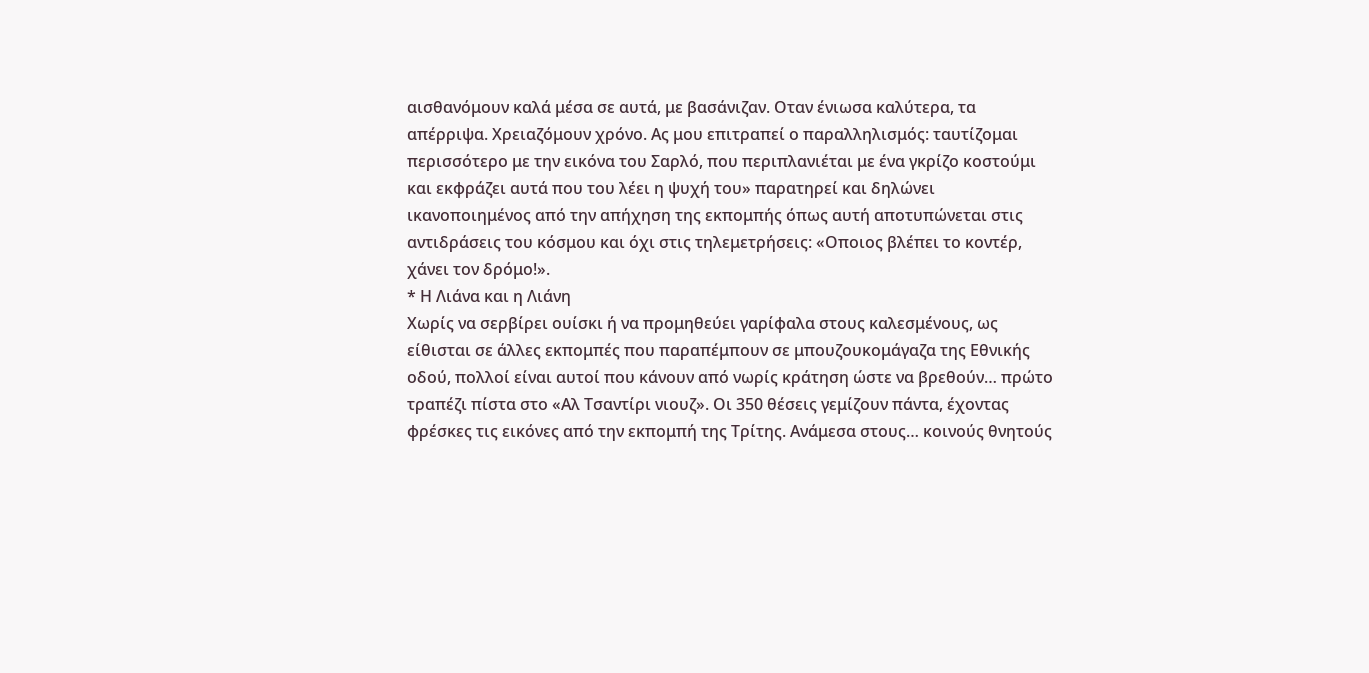αισθανόμουν καλά μέσα σε αυτά, με βασάνιζαν. Οταν ένιωσα καλύτερα, τα απέρριψα. Χρειαζόμουν χρόνο. Ας μου επιτραπεί ο παραλληλισμός: ταυτίζομαι περισσότερο με την εικόνα του Σαρλό, που περιπλανιέται με ένα γκρίζο κοστούμι και εκφράζει αυτά που του λέει η ψυχή του» παρατηρεί και δηλώνει ικανοποιημένος από την απήχηση της εκπομπής όπως αυτή αποτυπώνεται στις αντιδράσεις του κόσμου και όχι στις τηλεμετρήσεις: «Οποιος βλέπει το κοντέρ, χάνει τον δρόμο!».
* Η Λιάνα και η Λιάνη
Χωρίς να σερβίρει ουίσκι ή να προμηθεύει γαρίφαλα στους καλεσμένους, ως είθισται σε άλλες εκπομπές που παραπέμπουν σε μπουζουκομάγαζα της Εθνικής οδού, πολλοί είναι αυτοί που κάνουν από νωρίς κράτηση ώστε να βρεθούν… πρώτο τραπέζι πίστα στο «Αλ Τσαντίρι νιουζ». Οι 350 θέσεις γεμίζουν πάντα, έχοντας φρέσκες τις εικόνες από την εκπομπή της Τρίτης. Ανάμεσα στους… κοινούς θνητούς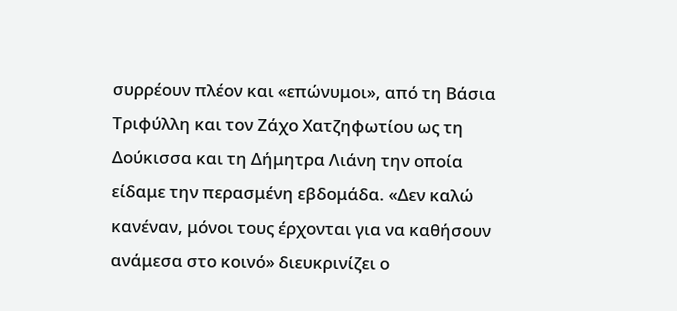συρρέουν πλέον και «επώνυμοι», από τη Βάσια Τριφύλλη και τον Ζάχο Χατζηφωτίου ως τη Δούκισσα και τη Δήμητρα Λιάνη την οποία είδαμε την περασμένη εβδομάδα. «Δεν καλώ κανέναν, μόνοι τους έρχονται για να καθήσουν ανάμεσα στο κοινό» διευκρινίζει ο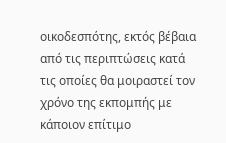οικοδεσπότης, εκτός βέβαια από τις περιπτώσεις κατά τις οποίες θα μοιραστεί τον χρόνο της εκπομπής με κάποιον επίτιμο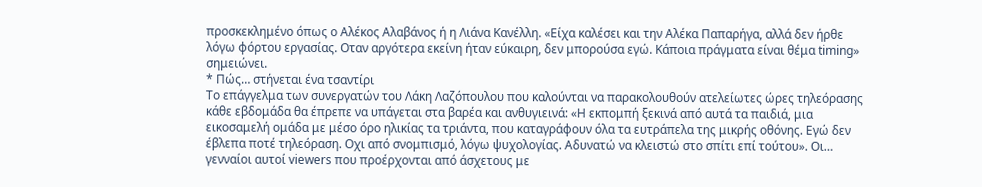προσκεκλημένο όπως ο Αλέκος Αλαβάνος ή η Λιάνα Κανέλλη. «Είχα καλέσει και την Αλέκα Παπαρήγα, αλλά δεν ήρθε λόγω φόρτου εργασίας. Οταν αργότερα εκείνη ήταν εύκαιρη, δεν μπορούσα εγώ. Κάποια πράγματα είναι θέμα timing» σημειώνει.
* Πώς… στήνεται ένα τσαντίρι
Το επάγγελμα των συνεργατών του Λάκη Λαζόπουλου που καλούνται να παρακολουθούν ατελείωτες ώρες τηλεόρασης κάθε εβδομάδα θα έπρεπε να υπάγεται στα βαρέα και ανθυγιεινά: «Η εκπομπή ξεκινά από αυτά τα παιδιά, μια εικοσαμελή ομάδα με μέσο όρο ηλικίας τα τριάντα, που καταγράφουν όλα τα ευτράπελα της μικρής οθόνης. Εγώ δεν έβλεπα ποτέ τηλεόραση. Οχι από σνομπισμό, λόγω ψυχολογίας. Αδυνατώ να κλειστώ στο σπίτι επί τούτου». Οι… γενναίοι αυτοί viewers που προέρχονται από άσχετους με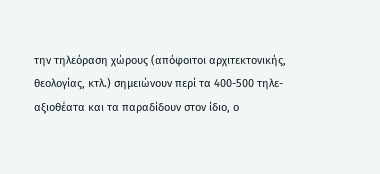την τηλεόραση χώρους (απόφοιτοι αρχιτεκτονικής, θεολογίας, κτλ.) σημειώνουν περί τα 400-500 τηλε-αξιοθέατα και τα παραδίδουν στον ίδιο, ο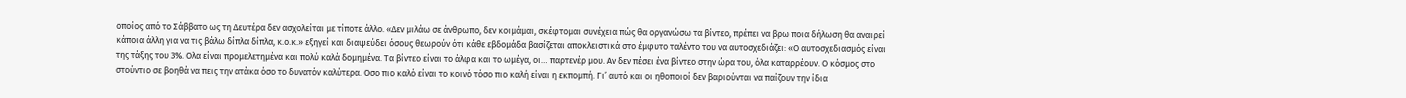οποίος από το Σάββατο ως τη Δευτέρα δεν ασχολείται με τίποτε άλλο. «Δεν μιλάω σε άνθρωπο, δεν κοιμάμαι, σκέφτομαι συνέχεια πώς θα οργανώσω τα βίντεο, πρέπει να βρω ποια δήλωση θα αναιρεί κάποια άλλη για να τις βάλω δίπλα δίπλα, κ.ο.κ.» εξηγεί και διαψεύδει όσους θεωρούν ότι κάθε εβδομάδα βασίζεται αποκλειστικά στο έμφυτο ταλέντο του να αυτοσχεδιάζει: «Ο αυτοσχεδιασμός είναι της τάξης του 3%. Ολα είναι προμελετημένα και πολύ καλά δομημένα. Τα βίντεο είναι το άλφα και το ωμέγα, οι… παρτενέρ μου. Αν δεν πέσει ένα βίντεο στην ώρα του, όλα καταρρέουν. Ο κόσμος στο στούντιο σε βοηθά να πεις την ατάκα όσο το δυνατόν καλύτερα. Οσο πιο καλό είναι το κοινό τόσο πιο καλή είναι η εκπομπή. Γι’ αυτό και οι ηθοποιοί δεν βαριούνται να παίζουν την ίδια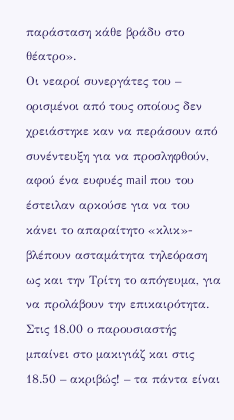παράσταση κάθε βράδυ στο θέατρο».
Οι νεαροί συνεργάτες του – ορισμένοι από τους οποίους δεν χρειάστηκε καν να περάσουν από συνέντευξη για να προσληφθούν, αφού ένα ευφυές mail που του έστειλαν αρκούσε για να του κάνει το απαραίτητο «κλικ»- βλέπουν ασταμάτητα τηλεόραση ως και την Τρίτη το απόγευμα, για να προλάβουν την επικαιρότητα. Στις 18.00 ο παρουσιαστής μπαίνει στο μακιγιάζ και στις 18.50 – ακριβώς! – τα πάντα είναι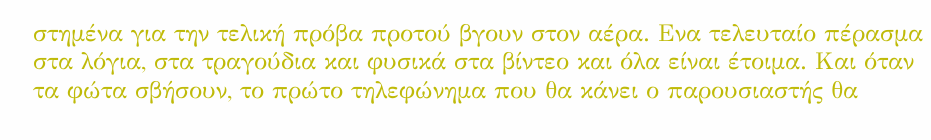στημένα για την τελική πρόβα προτού βγουν στον αέρα. Ενα τελευταίο πέρασμα στα λόγια, στα τραγούδια και φυσικά στα βίντεο και όλα είναι έτοιμα. Και όταν τα φώτα σβήσουν, το πρώτο τηλεφώνημα που θα κάνει ο παρουσιαστής θα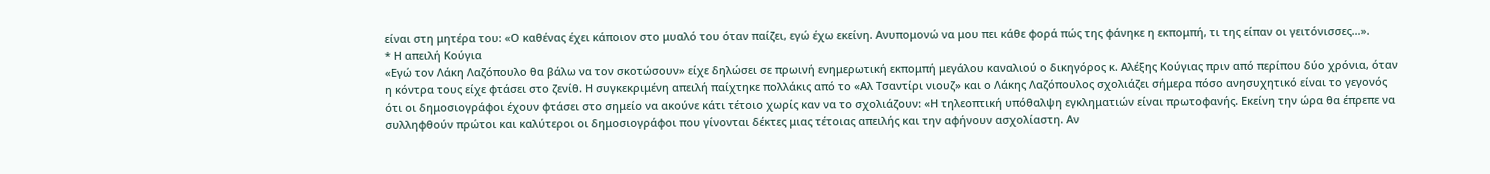είναι στη μητέρα του: «Ο καθένας έχει κάποιον στο μυαλό του όταν παίζει, εγώ έχω εκείνη. Ανυπομονώ να μου πει κάθε φορά πώς της φάνηκε η εκπομπή, τι της είπαν οι γειτόνισσες…».
* Η απειλή Κούγια
«Εγώ τον Λάκη Λαζόπουλο θα βάλω να τον σκοτώσουν» είχε δηλώσει σε πρωινή ενημερωτική εκπομπή μεγάλου καναλιού ο δικηγόρος κ. Αλέξης Κούγιας πριν από περίπου δύο χρόνια, όταν η κόντρα τους είχε φτάσει στο ζενίθ. Η συγκεκριμένη απειλή παίχτηκε πολλάκις από το «Αλ Τσαντίρι νιουζ» και ο Λάκης Λαζόπουλος σχολιάζει σήμερα πόσο ανησυχητικό είναι το γεγονός ότι οι δημοσιογράφοι έχουν φτάσει στο σημείο να ακούνε κάτι τέτοιο χωρίς καν να το σχολιάζουν: «Η τηλεοπτική υπόθαλψη εγκληματιών είναι πρωτοφανής. Εκείνη την ώρα θα έπρεπε να συλληφθούν πρώτοι και καλύτεροι οι δημοσιογράφοι που γίνονται δέκτες μιας τέτοιας απειλής και την αφήνουν ασχολίαστη. Αν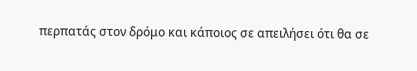περπατάς στον δρόμο και κάποιος σε απειλήσει ότι θα σε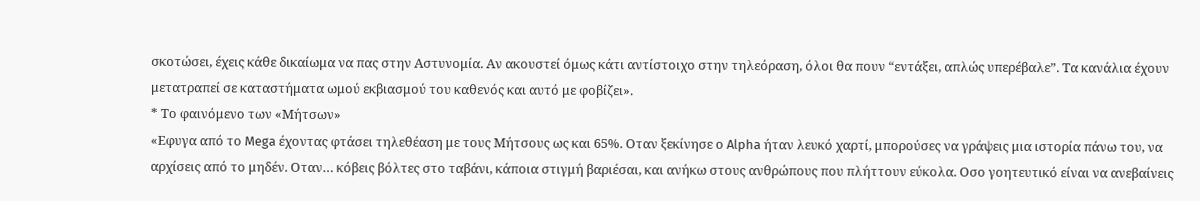σκοτώσει, έχεις κάθε δικαίωμα να πας στην Αστυνομία. Αν ακουστεί όμως κάτι αντίστοιχο στην τηλεόραση, όλοι θα πουν “εντάξει, απλώς υπερέβαλε”. Τα κανάλια έχουν μετατραπεί σε καταστήματα ωμού εκβιασμού του καθενός και αυτό με φοβίζει».
* Το φαινόμενο των «Μήτσων»
«Εφυγα από το Mega έχοντας φτάσει τηλεθέαση με τους Μήτσους ως και 65%. Οταν ξεκίνησε ο Alpha ήταν λευκό χαρτί, μπορούσες να γράψεις μια ιστορία πάνω του, να αρχίσεις από το μηδέν. Οταν… κόβεις βόλτες στο ταβάνι, κάποια στιγμή βαριέσαι, και ανήκω στους ανθρώπους που πλήττουν εύκολα. Οσο γοητευτικό είναι να ανεβαίνεις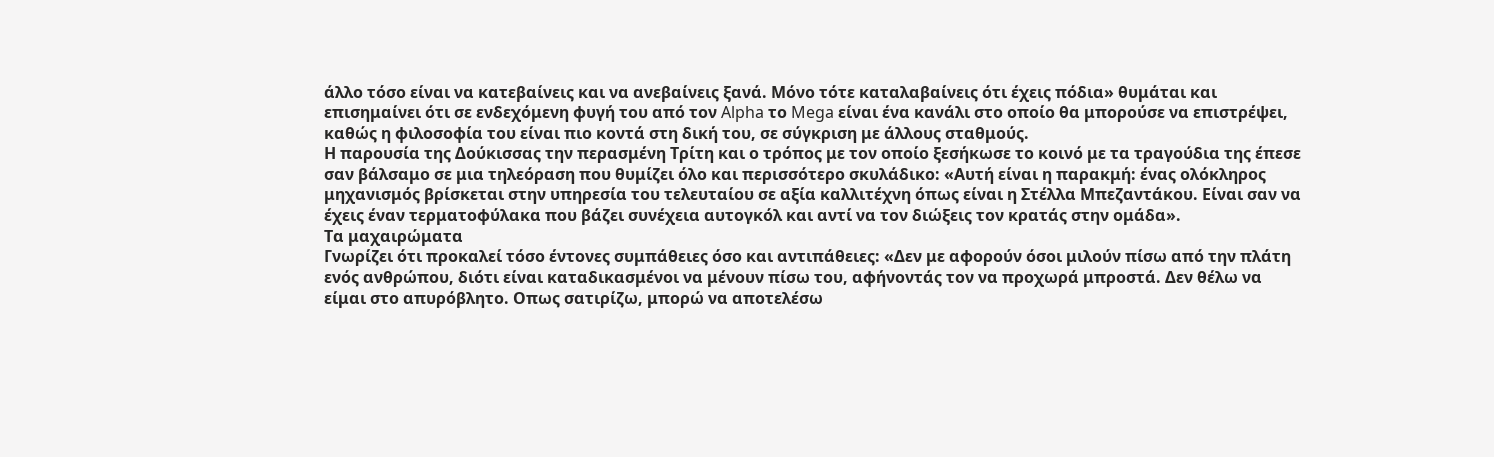άλλο τόσο είναι να κατεβαίνεις και να ανεβαίνεις ξανά. Μόνο τότε καταλαβαίνεις ότι έχεις πόδια» θυμάται και επισημαίνει ότι σε ενδεχόμενη φυγή του από τον Alpha το Mega είναι ένα κανάλι στο οποίο θα μπορούσε να επιστρέψει, καθώς η φιλοσοφία του είναι πιο κοντά στη δική του, σε σύγκριση με άλλους σταθμούς.
Η παρουσία της Δούκισσας την περασμένη Τρίτη και ο τρόπος με τον οποίο ξεσήκωσε το κοινό με τα τραγούδια της έπεσε σαν βάλσαμο σε μια τηλεόραση που θυμίζει όλο και περισσότερο σκυλάδικο: «Αυτή είναι η παρακμή: ένας ολόκληρος μηχανισμός βρίσκεται στην υπηρεσία του τελευταίου σε αξία καλλιτέχνη όπως είναι η Στέλλα Μπεζαντάκου. Είναι σαν να έχεις έναν τερματοφύλακα που βάζει συνέχεια αυτογκόλ και αντί να τον διώξεις τον κρατάς στην ομάδα».
Τα μαχαιρώματα
Γνωρίζει ότι προκαλεί τόσο έντονες συμπάθειες όσο και αντιπάθειες: «Δεν με αφορούν όσοι μιλούν πίσω από την πλάτη ενός ανθρώπου, διότι είναι καταδικασμένοι να μένουν πίσω του, αφήνοντάς τον να προχωρά μπροστά. Δεν θέλω να είμαι στο απυρόβλητο. Οπως σατιρίζω, μπορώ να αποτελέσω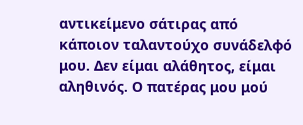αντικείμενο σάτιρας από κάποιον ταλαντούχο συνάδελφό μου. Δεν είμαι αλάθητος, είμαι αληθινός. Ο πατέρας μου μού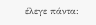έλεγε πάντα: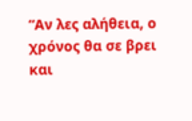“Αν λες αλήθεια, ο χρόνος θα σε βρει και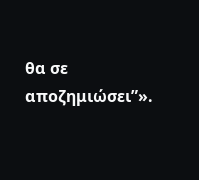θα σε αποζημιώσει”».